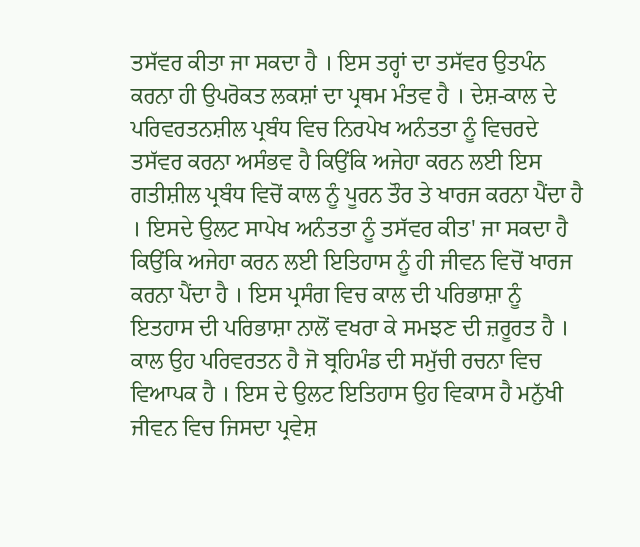ਤਸੱਵਰ ਕੀਤਾ ਜਾ ਸਕਦਾ ਹੈ । ਇਸ ਤਰ੍ਹਾਂ ਦਾ ਤਸੱਵਰ ਉਤਪੰਨ ਕਰਨਾ ਹੀ ਉਪਰੋਕਤ ਲਕਸ਼ਾਂ ਦਾ ਪ੍ਰਥਮ ਮੰਤਵ ਹੈ । ਦੇਸ਼-ਕਾਲ ਦੇ ਪਰਿਵਰਤਨਸ਼ੀਲ ਪ੍ਰਬੰਧ ਵਿਚ ਨਿਰਪੇਖ ਅਨੰਤਤਾ ਨੂੰ ਵਿਚਰਦੇ ਤਸੱਵਰ ਕਰਨਾ ਅਸੰਭਵ ਹੈ ਕਿਉਂਕਿ ਅਜੇਹਾ ਕਰਨ ਲਈ ਇਸ ਗਤੀਸ਼ੀਲ ਪ੍ਰਬੰਧ ਵਿਚੋਂ ਕਾਲ ਨੂੰ ਪੂਰਨ ਤੌਰ ਤੇ ਖਾਰਜ ਕਰਨਾ ਪੈਂਦਾ ਹੈ । ਇਸਦੇ ਉਲਟ ਸਾਪੇਖ ਅਨੰਤਤਾ ਨੂੰ ਤਸੱਵਰ ਕੀਤ' ਜਾ ਸਕਦਾ ਹੈ ਕਿਉਂਕਿ ਅਜੇਹਾ ਕਰਨ ਲਈ ਇਤਿਹਾਸ ਨੂੰ ਹੀ ਜੀਵਨ ਵਿਚੋਂ ਖਾਰਜ ਕਰਨਾ ਪੈਂਦਾ ਹੈ । ਇਸ ਪ੍ਰਸੰਗ ਵਿਚ ਕਾਲ ਦੀ ਪਰਿਭਾਸ਼ਾ ਨੂੰ ਇਤਹਾਸ ਦੀ ਪਰਿਭਾਸ਼ਾ ਨਾਲੋਂ ਵਖਰਾ ਕੇ ਸਮਝਣ ਦੀ ਜ਼ਰੂਰਤ ਹੈ । ਕਾਲ ਉਹ ਪਰਿਵਰਤਨ ਹੈ ਜੋ ਬ੍ਰਹਿਮੰਡ ਦੀ ਸਮੁੱਚੀ ਰਚਨਾ ਵਿਚ ਵਿਆਪਕ ਹੈ । ਇਸ ਦੇ ਉਲਟ ਇਤਿਹਾਸ ਉਹ ਵਿਕਾਸ ਹੈ ਮਨੁੱਖੀ ਜੀਵਨ ਵਿਚ ਜਿਸਦਾ ਪ੍ਰਵੇਸ਼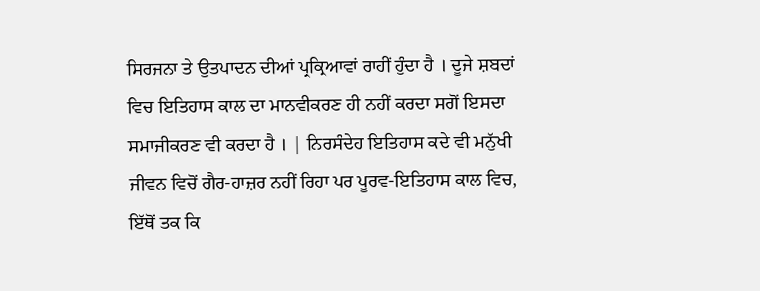ਸਿਰਜਨਾ ਤੇ ਉਤਪਾਦਨ ਦੀਆਂ ਪ੍ਰਕ੍ਰਿਆਵਾਂ ਰਾਹੀਂ ਹੁੰਦਾ ਹੈ । ਦੂਜੇ ਸ਼ਬਦਾਂ ਵਿਚ ਇਤਿਹਾਸ ਕਾਲ ਦਾ ਮਾਨਵੀਕਰਣ ਹੀ ਨਹੀਂ ਕਰਦਾ ਸਗੋਂ ਇਸਦਾ ਸਮਾਜੀਕਰਣ ਵੀ ਕਰਦਾ ਹੈ । | ਨਿਰਸੰਦੇਹ ਇਤਿਹਾਸ ਕਦੇ ਵੀ ਮਨੁੱਖੀ ਜੀਵਨ ਵਿਚੋਂ ਗੈਰ-ਹਾਜ਼ਰ ਨਹੀਂ ਰਿਹਾ ਪਰ ਪੂਰਵ-ਇਤਿਹਾਸ ਕਾਲ ਵਿਚ, ਇੱਥੋਂ ਤਕ ਕਿ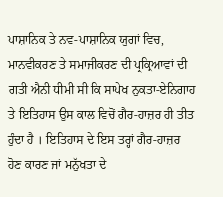ਪਾਸ਼ਾਨਿਕ ਤੇ ਨਵ-ਪਾਸ਼ਾਨਿਕ ਯੁਗਾਂ ਵਿਚ, ਮਾਨਵੀਕਰਣ ਤੇ ਸਮਾਜੀਕਰਣ ਦੀ ਪ੍ਰਕ੍ਰਿਆਵਾਂ ਦੀ ਗਤੀ ਐਨੀ ਧੀਮੀ ਸੀ ਕਿ ਸਾਪੇਖ ਨੁਕਤਾ-ਏਨਿਗਾਹ ਤੇ ਇਤਿਹਾਸ ਉਸ ਕਾਲ ਵਿਚੋਂ ਗੈਰ-ਹਾਜ਼ਰ ਹੀ ਤੀਤ ਹੁੰਦਾ ਹੈ । ਇਤਿਹਾਸ ਦੇ ਇਸ ਤਰ੍ਹਾਂ ਗੈਰ-ਹਾਜ਼ਰ ਹੋਣ ਕਾਰਣ ਜਾਂ ਮਨੁੱਖਤਾ ਦੇ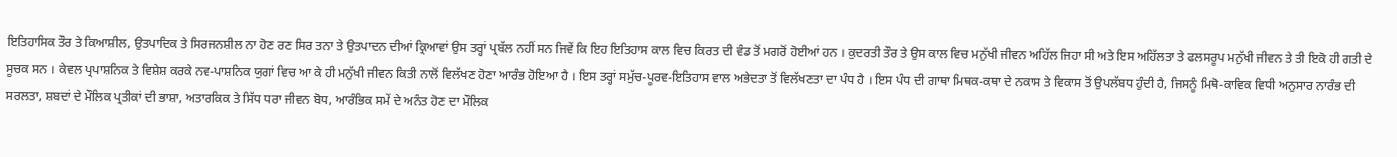ਇਤਿਹਾਸਿਕ ਤੌਰ ਤੇ ਕਿਆਸ਼ੀਲ, ਉਤਪਾਦਿਕ ਤੇ ਸਿਰਜਨਸ਼ੀਲ ਨਾ ਹੋਣ ਰਣ ਸਿਰ ਤਨਾ ਤੇ ਉਤਪਾਦਨ ਦੀਆਂ ਕ੍ਰਿਆਵਾਂ ਉਸ ਤਰ੍ਹਾਂ ਪ੍ਰਬੱਲ ਨਹੀਂ ਸਨ ਜਿਵੇਂ ਕਿ ਇਹ ਇਤਿਹਾਸ ਕਾਲ ਵਿਚ ਕਿਰਤ ਦੀ ਵੰਡ ਤੋਂ ਮਗਰੋਂ ਹੋਈਆਂ ਹਨ । ਕੁਦਰਤੀ ਤੌਰ ਤੇ ਉਸ ਕਾਲ ਵਿਚ ਮਨੁੱਖੀ ਜੀਵਨ ਅਹਿੱਲ ਜਿਹਾ ਸੀ ਅਤੇ ਇਸ ਅਹਿੱਲਤਾ ਤੇ ਫਲਸਰੂਪ ਮਨੁੱਖੀ ਜੀਵਨ ਤੇ ਤੀ ਇਕੋ ਹੀ ਗਤੀ ਦੇ ਸੂਚਕ ਸਨ । ਕੇਵਲ ਪ੍ਰਪਾਸ਼ਨਿਕ ਤੇ ਵਿਸ਼ੇਸ਼ ਕਰਕੇ ਨਵ-ਪਾਸ਼ਨਿਕ ਯੁਗਾਂ ਵਿਚ ਆ ਕੇ ਹੀ ਮਨੁੱਖੀ ਜੀਵਨ ਕਿਤੀ ਨਾਲੋਂ ਵਿਲੱਖਣ ਹੋਣਾ ਆਰੰਭ ਹੋਇਆ ਹੈ । ਇਸ ਤਰ੍ਹਾਂ ਸਮੁੱਚ-ਪੂਰਵ-ਇਤਿਹਾਸ ਵਾਲ ਅਭੇਦਤਾ ਤੋਂ ਵਿਲੱਖਣਤਾ ਦਾ ਪੰਧ ਹੈ । ਇਸ ਪੰਧ ਦੀ ਗਾਥਾ ਮਿਥਕ-ਕਥਾ ਦੇ ਨਕਾਸ ਤੇ ਵਿਕਾਸ ਤੋਂ ਉਪਲੱਬਧ ਹੁੰਦੀ ਹੈ, ਜਿਸਨੂੰ ਮਿਥੋ-ਕਾਵਿਕ ਵਿਧੀ ਅਨੁਸਾਰ ਨਾਰੰਭ ਦੀ ਸਰਲਤਾ, ਸ਼ਬਦਾਂ ਦੇ ਮੌਲਿਕ ਪ੍ਰਤੀਕਾਂ ਦੀ ਭਾਸ਼ਾ, ਅਤਾਰਕਿਕ ਤੇ ਸਿੱਧ ਧਰਾ ਜੀਵਨ ਬੋਧ, ਆਰੰਭਿਕ ਸਮੇਂ ਦੇ ਅਨੰਤ ਹੋਣ ਦਾ ਮੌਲਿਕ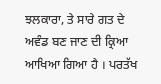ਝਲਕਾਰਾ, ਤੇ ਸਾਰੇ ਗਤ ਦੇ ਅਵੰਡ ਬਣ ਜਾਣ ਦੀ ਕ੍ਰਿਆ ਆਖਿਆ ਗਿਆ ਹੈ । ਪਰਤੱਖ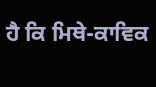ਹੈ ਕਿ ਮਿਥੇ-ਕਾਵਿਕ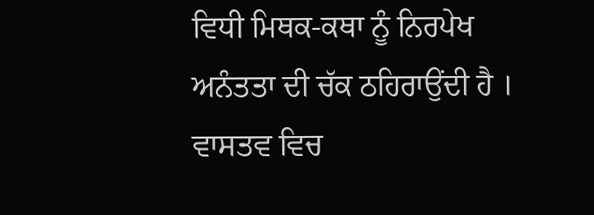ਵਿਧੀ ਮਿਥਕ-ਕਥਾ ਨੂੰ ਨਿਰਪੇਖ ਅਨੰਤਤਾ ਦੀ ਚੱਕ ਠਹਿਰਾਉਂਦੀ ਹੈ । ਵਾਸਤਵ ਵਿਚ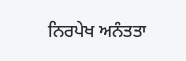ਨਿਰਪੇਖ ਅਨੰਤਤਾ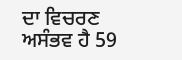ਦਾ ਵਿਚਰਣ ਅਸੰਭਵ ਹੈ 59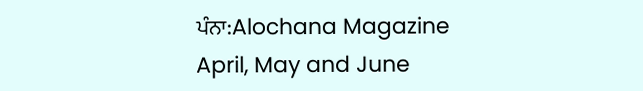ਪੰਨਾ:Alochana Magazine April, May and June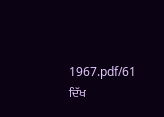1967.pdf/61
ਦਿੱਖ